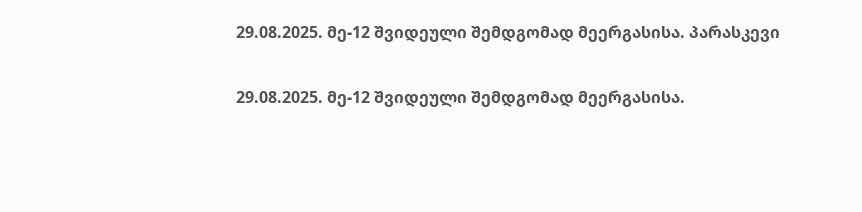29.08.2025. მე-12 შვიდეული შემდგომად მეერგასისა. პარასკევი

29.08.2025. მე-12 შვიდეული შემდგომად მეერგასისა.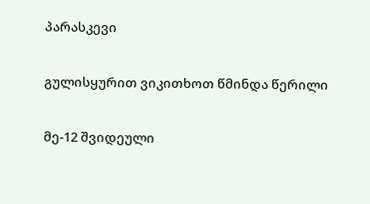პარასკევი

გულისყურით ვიკითხოთ წმინდა წერილი

მე-12 შვიდეული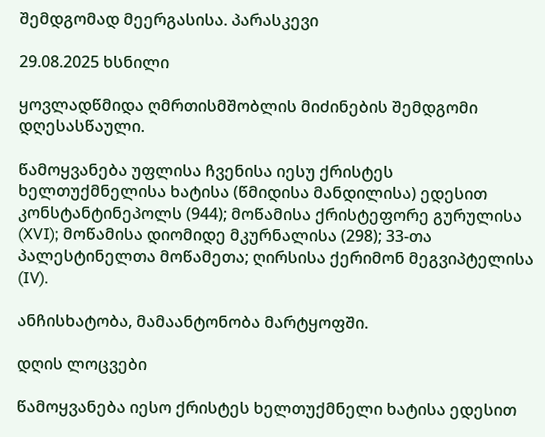შემდგომად მეერგასისა. პარასკევი

29.08.2025 ხსნილი

ყოვლადწმიდა ღმრთისმშობლის მიძინების შემდგომი დღესასწაული.

წამოყვანება უფლისა ჩვენისა იესუ ქრისტეს ხელთუქმნელისა ხატისა (წმიდისა მანდილისა) ედესით კონსტანტინეპოლს (944); მოწამისა ქრისტეფორე გურულისა (XVI); მოწამისა დიომიდე მკურნალისა (298); 33-თა პალესტინელთა მოწამეთა; ღირსისა ქერიმონ მეგვიპტელისა (IV).

ანჩისხატობა, მამაანტონობა მარტყოფში.

დღის ლოცვები

წამოყვანება იესო ქრისტეს ხელთუქმნელი ხატისა ედესით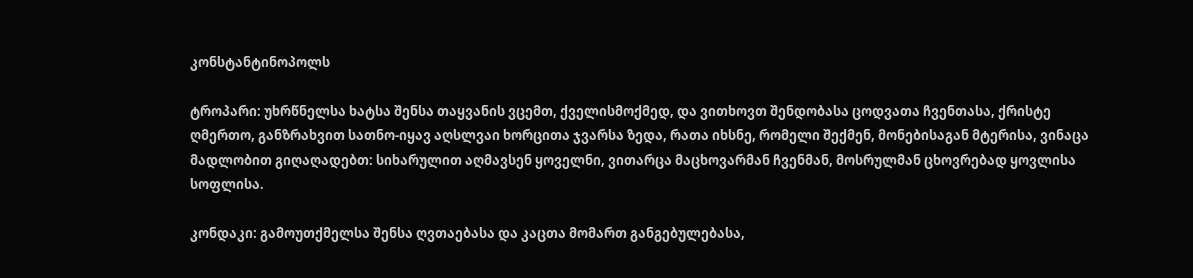კონსტანტინოპოლს

ტროპარი: უხრწნელსა ხატსა შენსა თაყვანის ვცემთ, ქველისმოქმედ, და ვითხოვთ შენდობასა ცოდვათა ჩვენთასა, ქრისტე ღმერთო, განზრახვით სათნო-იყავ აღსლვაი ხორცითა ჯვარსა ზედა, რათა იხსნე, რომელი შექმენ, მონებისაგან მტერისა, ვინაცა მადლობით გიღაღადებთ: სიხარულით აღმავსენ ყოველნი, ვითარცა მაცხოვარმან ჩვენმან, მოსრულმან ცხოვრებად ყოვლისა სოფლისა.

კონდაკი: გამოუთქმელსა შენსა ღვთაებასა და კაცთა მომართ განგებულებასა,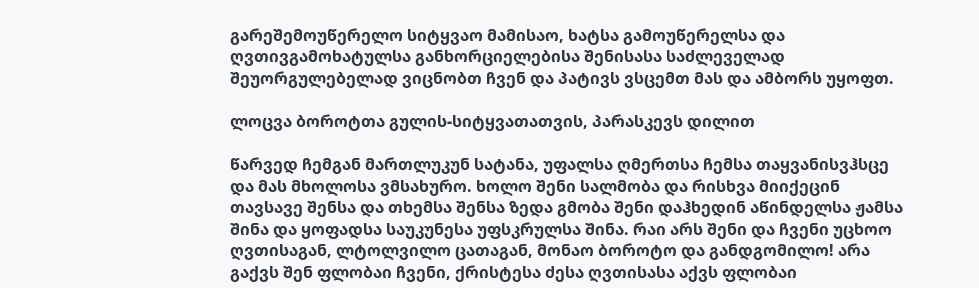გარეშემოუწერელო სიტყვაო მამისაო, ხატსა გამოუწერელსა და ღვთივგამოხატულსა განხორციელებისა შენისასა საძლეველად შეუორგულებელად ვიცნობთ ჩვენ და პატივს ვსცემთ მას და ამბორს უყოფთ.

ლოცვა ბოროტთა გულის-სიტყვათათვის, პარასკევს დილით

წარვედ ჩემგან მართლუკუნ სატანა, უფალსა ღმერთსა ჩემსა თაყვანისვჰსცე და მას მხოლოსა ვმსახურო. ხოლო შენი სალმობა და რისხვა მიიქეცინ თავსავე შენსა და თხემსა შენსა ზედა გმობა შენი დაჰხედინ აწინდელსა ჟამსა შინა და ყოფადსა საუკუნესა უფსკრულსა შინა. რაი არს შენი და ჩვენი უცხოო ღვთისაგან, ლტოლვილო ცათაგან, მონაო ბოროტო და განდგომილო! არა გაქვს შენ ფლობაი ჩვენი, ქრისტესა ძესა ღვთისასა აქვს ფლობაი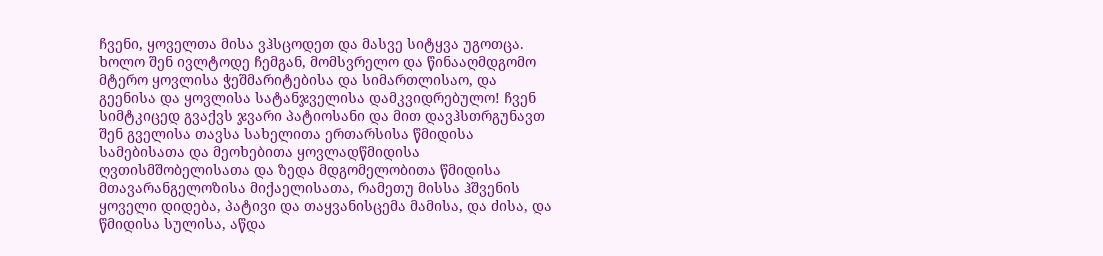ჩვენი, ყოველთა მისა ვჰსცოდეთ და მასვე სიტყვა უგოთცა. ხოლო შენ ივლტოდე ჩემგან, მომსვრელო და წინააღმდგომო მტერო ყოვლისა ჭეშმარიტებისა და სიმართლისაო, და გეენისა და ყოვლისა სატანჯველისა დამკვიდრებულო! ჩვენ სიმტკიცედ გვაქვს ჯვარი პატიოსანი და მით დავჰსთრგუნავთ შენ გველისა თავსა სახელითა ერთარსისა წმიდისა სამებისათა და მეოხებითა ყოვლადწმიდისა ღვთისმშობელისათა და ზედა მდგომელობითა წმიდისა მთავარანგელოზისა მიქაელისათა, რამეთუ მისსა ჰშვენის ყოველი დიდება, პატივი და თაყვანისცემა მამისა, და ძისა, და წმიდისა სულისა, აწდა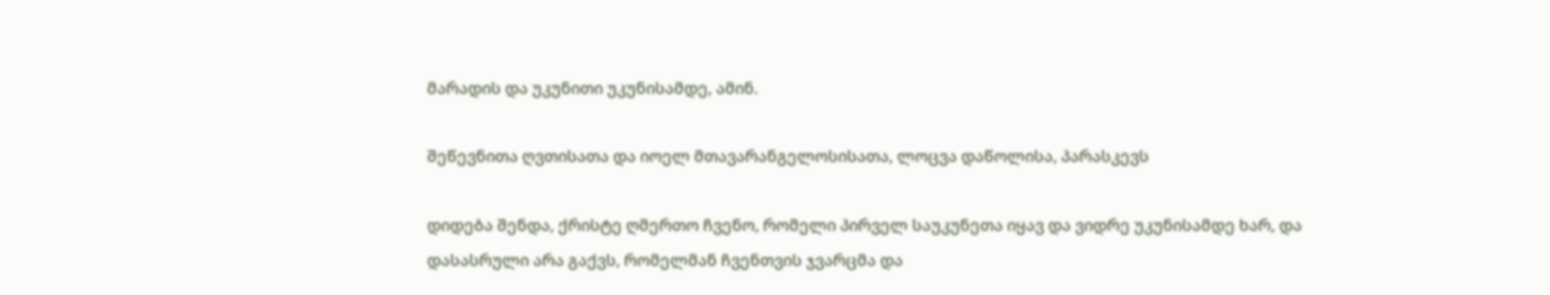მარადის და უკუნითი უკუნისამდე, ამინ.

შეწევნითა ღვთისათა და იოელ მთავარანგელოსისათა, ლოცვა დაწოლისა, პარასკევს

დიდება შენდა, ქრისტე ღმერთო ჩვენო, რომელი პირველ საუკუნეთა იყავ და ვიდრე უკუნისამდე ხარ, და დასასრული არა გაქვს, რომელმან ჩვენთვის ჯვარცმა და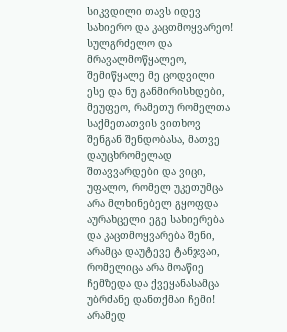სიკვდილი თავს იდევ სახიერო და კაცთმოყვარეო! სულგრძელო და მრავალმოწყალეო, შემიწყალე მე ცოდვილი ესე და ნუ განმირისხდები, მეუფეო, რამეთუ რომელთა საქმეთათვის ვითხოვ შენგან შენდობასა, მათვე დაუცხრომელად შთავვარდები და ვიცი, უფალო, რომელ უკეთუმცა არა მლხინებელ გყოფდა აურახცელი ეგე სახიერება და კაცთმოყვარება შენი, არამცა დაუტევე ტანჯვაი, რომელიცა არა მოაწიე ჩემზედა და ქვეყანასამცა უბრძანე დანთქმაი ჩემი! არამედ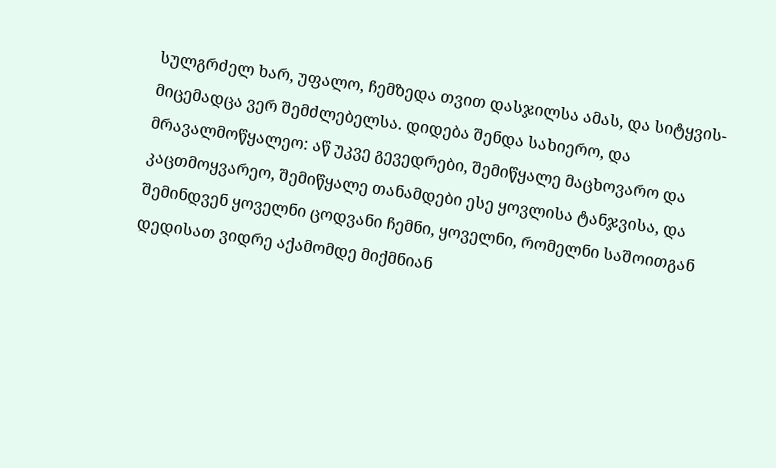სულგრძელ ხარ, უფალო, ჩემზედა თვით დასჯილსა ამას, და სიტყვის-მიცემადცა ვერ შემძლებელსა. დიდება შენდა სახიერო, და მრავალმოწყალეო: აწ უკვე გევედრები, შემიწყალე მაცხოვარო და კაცთმოყვარეო, შემიწყალე თანამდები ესე ყოვლისა ტანჯვისა, და შემინდვენ ყოველნი ცოდვანი ჩემნი, ყოველნი, რომელნი საშოითგან დედისათ ვიდრე აქამომდე მიქმნიან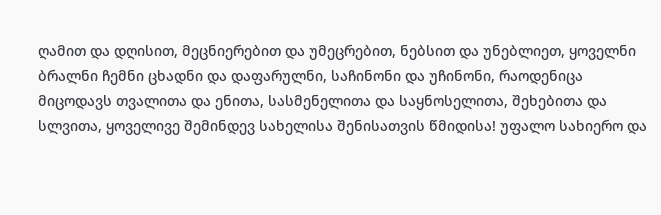ღამით და დღისით, მეცნიერებით და უმეცრებით, ნებსით და უნებლიეთ, ყოველნი ბრალნი ჩემნი ცხადნი და დაფარულნი, საჩინონი და უჩინონი, რაოდენიცა მიცოდავს თვალითა და ენითა, სასმენელითა და საყნოსელითა, შეხებითა და სლვითა, ყოველივე შემინდევ სახელისა შენისათვის წმიდისა! უფალო სახიერო და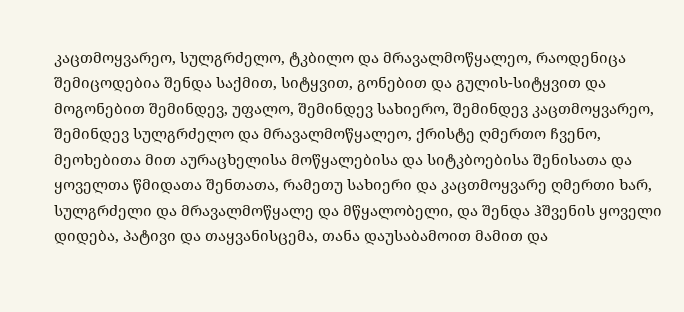კაცთმოყვარეო, სულგრძელო, ტკბილო და მრავალმოწყალეო, რაოდენიცა შემიცოდებია შენდა საქმით, სიტყვით, გონებით და გულის-სიტყვით და მოგონებით შემინდევ, უფალო, შემინდევ სახიერო, შემინდევ კაცთმოყვარეო, შემინდევ სულგრძელო და მრავალმოწყალეო, ქრისტე ღმერთო ჩვენო, მეოხებითა მით აურაცხელისა მოწყალებისა და სიტკბოებისა შენისათა და ყოველთა წმიდათა შენთათა, რამეთუ სახიერი და კაცთმოყვარე ღმერთი ხარ, სულგრძელი და მრავალმოწყალე და მწყალობელი, და შენდა ჰშვენის ყოველი დიდება, პატივი და თაყვანისცემა, თანა დაუსაბამოით მამით და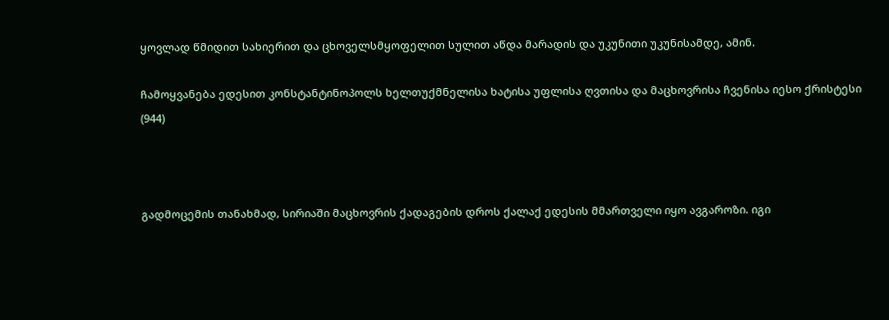ყოვლად წმიდით სახიერით და ცხოველსმყოფელით სულით აწდა მარადის და უკუნითი უკუნისამდე, ამინ.

ჩამოყვანება ედესით კონსტანტინოპოლს ხელთუქმნელისა ხატისა უფლისა ღვთისა და მაცხოვრისა ჩვენისა იესო ქრისტესი (944)



გადმოცემის თანახმად, სირიაში მაცხოვრის ქადაგების დროს ქალაქ ედესის მმართველი იყო ავგაროზი. იგი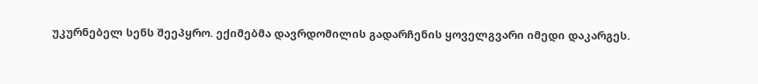უკურნებელ სენს შეეპყრო. ექიმებმა დავრდომილის გადარჩენის ყოველგვარი იმედი დაკარგეს.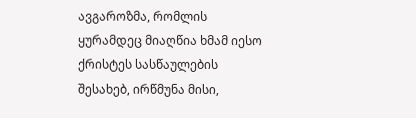ავგაროზმა, რომლის ყურამდეც მიაღწია ხმამ იესო ქრისტეს სასწაულების შესახებ, ირწმუნა მისი,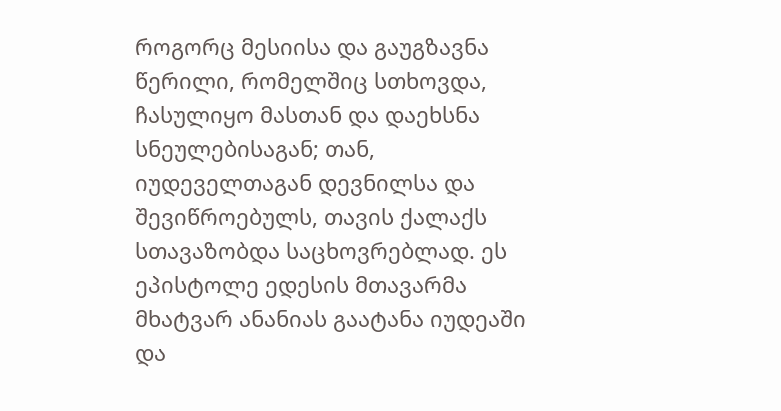როგორც მესიისა და გაუგზავნა წერილი, რომელშიც სთხოვდა, ჩასულიყო მასთან და დაეხსნა სნეულებისაგან; თან, იუდეველთაგან დევნილსა და შევიწროებულს, თავის ქალაქს სთავაზობდა საცხოვრებლად. ეს ეპისტოლე ედესის მთავარმა მხატვარ ანანიას გაატანა იუდეაში და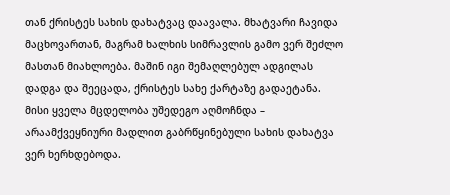თან ქრისტეს სახის დახატვაც დაავალა. მხატვარი ჩავიდა მაცხოვართან, მაგრამ ხალხის სიმრავლის გამო ვერ შეძლო მასთან მიახლოება. მაშინ იგი შემაღლებულ ადგილას დადგა და შეეცადა, ქრისტეს სახე ქარტაზე გადაეტანა. მისი ყველა მცდელობა უშედეგო აღმოჩნდა – არაამქვეყნიური მადლით გაბრწყინებული სახის დახატვა ვერ ხერხდებოდა.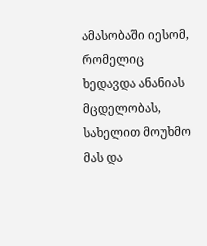ამასობაში იესომ, რომელიც ხედავდა ანანიას მცდელობას, სახელით მოუხმო მას და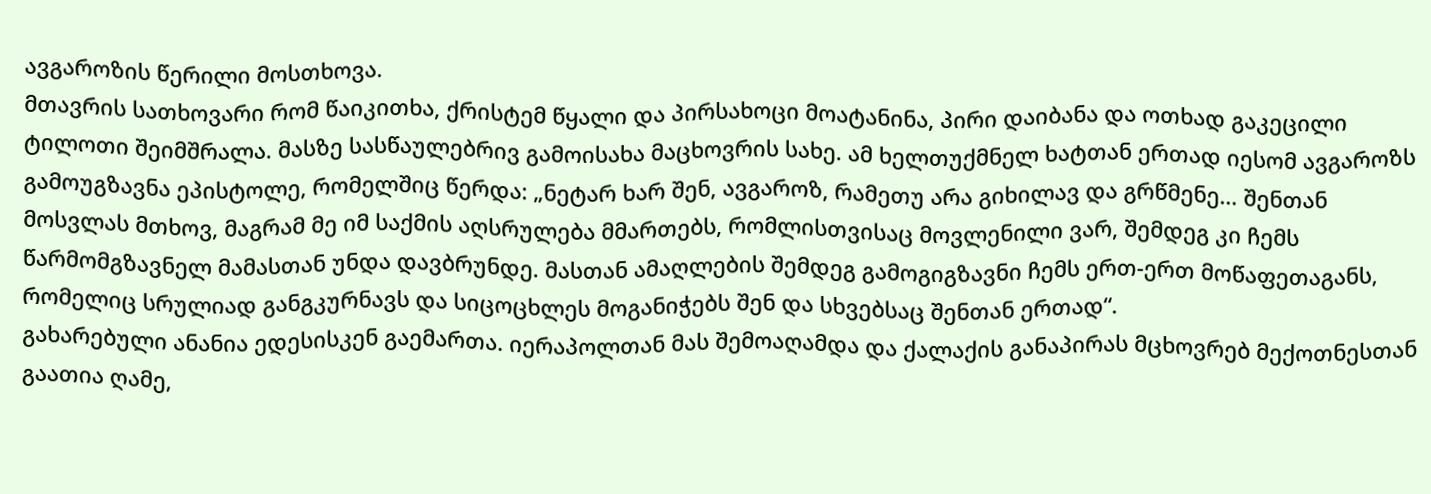ავგაროზის წერილი მოსთხოვა.
მთავრის სათხოვარი რომ წაიკითხა, ქრისტემ წყალი და პირსახოცი მოატანინა, პირი დაიბანა და ოთხად გაკეცილი ტილოთი შეიმშრალა. მასზე სასწაულებრივ გამოისახა მაცხოვრის სახე. ამ ხელთუქმნელ ხატთან ერთად იესომ ავგაროზს გამოუგზავნა ეპისტოლე, რომელშიც წერდა: „ნეტარ ხარ შენ, ავგაროზ, რამეთუ არა გიხილავ და გრწმენე… შენთან მოსვლას მთხოვ, მაგრამ მე იმ საქმის აღსრულება მმართებს, რომლისთვისაც მოვლენილი ვარ, შემდეგ კი ჩემს წარმომგზავნელ მამასთან უნდა დავბრუნდე. მასთან ამაღლების შემდეგ გამოგიგზავნი ჩემს ერთ-ერთ მოწაფეთაგანს, რომელიც სრულიად განგკურნავს და სიცოცხლეს მოგანიჭებს შენ და სხვებსაც შენთან ერთად“.
გახარებული ანანია ედესისკენ გაემართა. იერაპოლთან მას შემოაღამდა და ქალაქის განაპირას მცხოვრებ მექოთნესთან გაათია ღამე,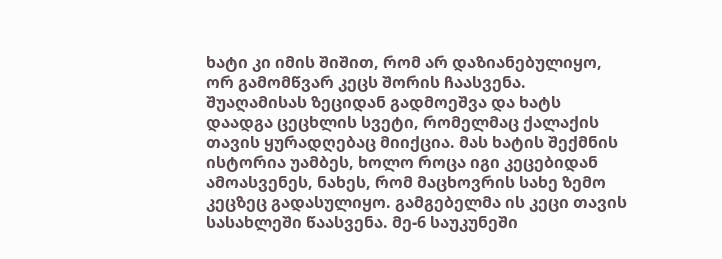ხატი კი იმის შიშით, რომ არ დაზიანებულიყო, ორ გამომწვარ კეცს შორის ჩაასვენა. შუაღამისას ზეციდან გადმოეშვა და ხატს დაადგა ცეცხლის სვეტი, რომელმაც ქალაქის თავის ყურადღებაც მიიქცია. მას ხატის შექმნის ისტორია უამბეს, ხოლო როცა იგი კეცებიდან ამოასვენეს, ნახეს, რომ მაცხოვრის სახე ზემო კეცზეც გადასულიყო. გამგებელმა ის კეცი თავის სასახლეში წაასვენა. მე-6 საუკუნეში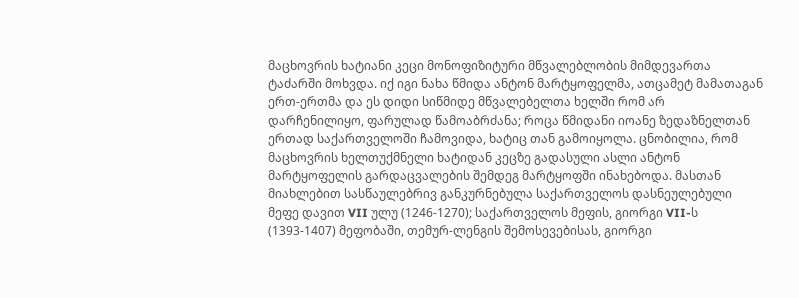მაცხოვრის ხატიანი კეცი მონოფიზიტური მწვალებლობის მიმდევართა ტაძარში მოხვდა. იქ იგი ნახა წმიდა ანტონ მარტყოფელმა, ათცამეტ მამათაგან ერთ-ერთმა და ეს დიდი სიწმიდე მწვალებელთა ხელში რომ არ დარჩენილიყო, ფარულად წამოაბრძანა; როცა წმიდანი იოანე ზედაზნელთან ერთად საქართველოში ჩამოვიდა, ხატიც თან გამოიყოლა. ცნობილია, რომ მაცხოვრის ხელთუქმნელი ხატიდან კეცზე გადასული ასლი ანტონ მარტყოფელის გარდაცვალების შემდეგ მარტყოფში ინახებოდა. მასთან მიახლებით სასწაულებრივ განკურნებულა საქართველოს დასნეულებული მეფე დავით VII ულუ (1246-1270); საქართველოს მეფის, გიორგი VII-ს (1393-1407) მეფობაში, თემურ-ლენგის შემოსევებისას, გიორგი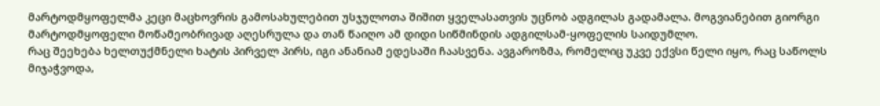მარტოდმყოფელმა კეცი მაცხოვრის გამოსახულებით უსჯულოთა შიშით ყველასათვის უცნობ ადგილას გადამალა. მოგვიანებით გიორგი მარტოდმყოფელი მოწამეობრივად აღესრულა და თან წაიღო ამ დიდი სიწმინდის ადგილსამ-ყოფელის საიდუმლო.
რაც შეეხება ხელთუქმნელი ხატის პირველ პირს, იგი ანანიამ ედესაში ჩაასვენა. ავგაროზმა, რომელიც უკვე ექვსი წელი იყო, რაც საწოლს მიჯაჭვოდა,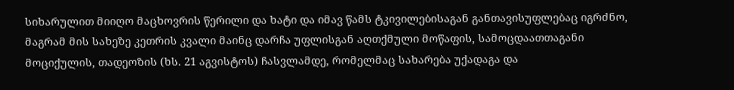სიხარულით მიიღო მაცხოვრის წერილი და ხატი და იმავ წამს ტკივილებისაგან განთავისუფლებაც იგრძნო, მაგრამ მის სახეზე კეთრის კვალი მაინც დარჩა უფლისგან აღთქმული მოწაფის, სამოცდაათთაგანი მოციქულის, თადეოზის (ხს. 21 აგვისტოს) ჩასვლამდე, რომელმაც სახარება უქადაგა და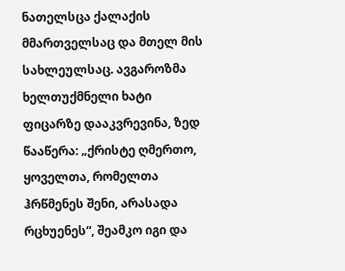ნათელსცა ქალაქის მმართველსაც და მთელ მის სახლეულსაც. ავგაროზმა ხელთუქმნელი ხატი ფიცარზე დააკვრევინა, ზედ წააწერა: „ქრისტე ღმერთო, ყოველთა, რომელთა ჰრწმენეს შენი, არასადა რცხუენეს“, შეამკო იგი და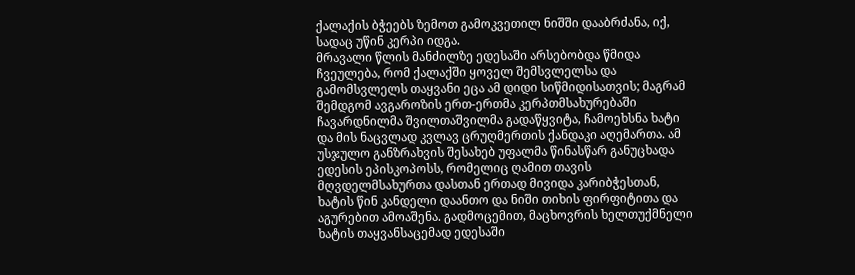ქალაქის ბჭეებს ზემოთ გამოკვეთილ ნიშში დააბრძანა, იქ, სადაც უწინ კერპი იდგა.
მრავალი წლის მანძილზე ედესაში არსებობდა წმიდა ჩვეულება, რომ ქალაქში ყოველ შემსვლელსა და გამომსვლელს თაყვანი ეცა ამ დიდი სიწმიდისათვის; მაგრამ შემდგომ ავგაროზის ერთ-ერთმა კერპთმსახურებაში ჩავარდნილმა შვილთაშვილმა გადაწყვიტა, ჩამოეხსნა ხატი და მის ნაცვლად კვლავ ცრუღმერთის ქანდაკი აღემართა. ამ უსჯულო განზრახვის შესახებ უფალმა წინასწარ განუცხადა ედესის ეპისკოპოსს, რომელიც ღამით თავის მღვდელმსახურთა დასთან ერთად მივიდა კარიბჭესთან, ხატის წინ კანდელი დაანთო და ნიში თიხის ფირფიტითა და აგურებით ამოაშენა. გადმოცემით, მაცხოვრის ხელთუქმნელი ხატის თაყვანსაცემად ედესაში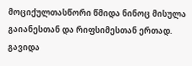მოციქულთასწორი წმიდა ნინოც მისულა გაიანესთან და რიფსიმესთან ერთად.
გავიდა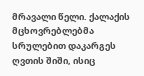მრავალი წელი. ქალაქის მცხოვრებლებმა სრულებით დაკარგეს ღვთის შიში, ისიც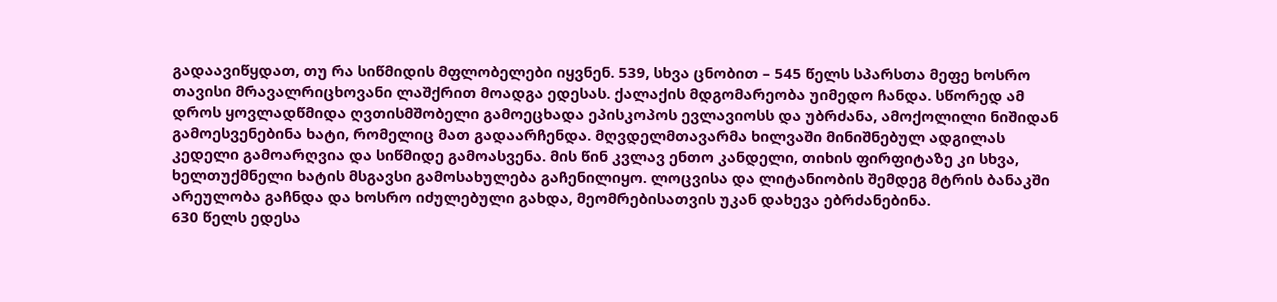გადაავიწყდათ, თუ რა სიწმიდის მფლობელები იყვნენ. 539, სხვა ცნობით – 545 წელს სპარსთა მეფე ხოსრო თავისი მრავალრიცხოვანი ლაშქრით მოადგა ედესას. ქალაქის მდგომარეობა უიმედო ჩანდა. სწორედ ამ დროს ყოვლადწმიდა ღვთისმშობელი გამოეცხადა ეპისკოპოს ევლავიოსს და უბრძანა, ამოქოლილი ნიშიდან გამოესვენებინა ხატი, რომელიც მათ გადაარჩენდა. მღვდელმთავარმა ხილვაში მინიშნებულ ადგილას კედელი გამოარღვია და სიწმიდე გამოასვენა. მის წინ კვლავ ენთო კანდელი, თიხის ფირფიტაზე კი სხვა, ხელთუქმნელი ხატის მსგავსი გამოსახულება გაჩენილიყო. ლოცვისა და ლიტანიობის შემდეგ მტრის ბანაკში არეულობა გაჩნდა და ხოსრო იძულებული გახდა, მეომრებისათვის უკან დახევა ებრძანებინა.
630 წელს ედესა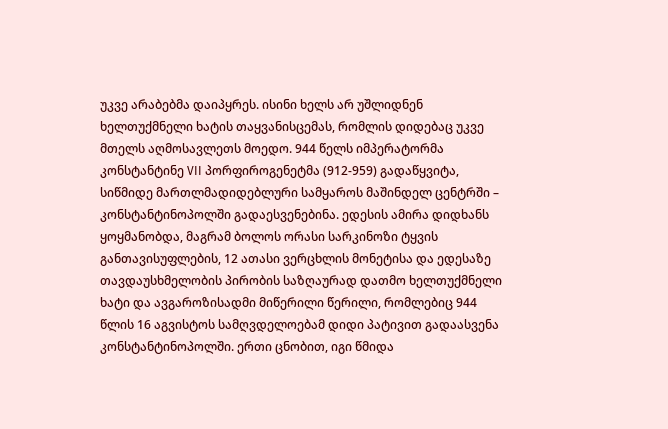უკვე არაბებმა დაიპყრეს. ისინი ხელს არ უშლიდნენ ხელთუქმნელი ხატის თაყვანისცემას, რომლის დიდებაც უკვე მთელს აღმოსავლეთს მოედო. 944 წელს იმპერატორმა კონსტანტინე VII პორფიროგენეტმა (912-959) გადაწყვიტა, სიწმიდე მართლმადიდებლური სამყაროს მაშინდელ ცენტრში – კონსტანტინოპოლში გადაესვენებინა. ედესის ამირა დიდხანს ყოყმანობდა, მაგრამ ბოლოს ორასი სარკინოზი ტყვის განთავისუფლების, 12 ათასი ვერცხლის მონეტისა და ედესაზე თავდაუსხმელობის პირობის საზღაურად დათმო ხელთუქმნელი ხატი და ავგაროზისადმი მიწერილი წერილი, რომლებიც 944 წლის 16 აგვისტოს სამღვდელოებამ დიდი პატივით გადაასვენა კონსტანტინოპოლში. ერთი ცნობით, იგი წმიდა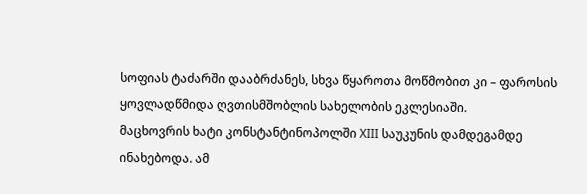სოფიას ტაძარში დააბრძანეს, სხვა წყაროთა მოწმობით კი – ფაროსის ყოვლადწმიდა ღვთისმშობლის სახელობის ეკლესიაში.
მაცხოვრის ხატი კონსტანტინოპოლში XIII საუკუნის დამდეგამდე ინახებოდა. ამ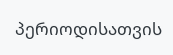პერიოდისათვის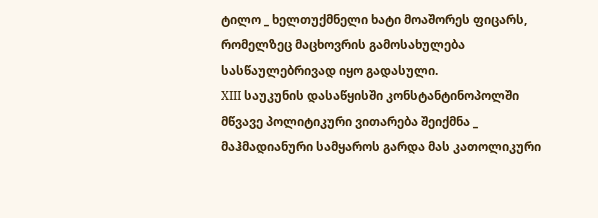ტილო _ ხელთუქმნელი ხატი მოაშორეს ფიცარს, რომელზეც მაცხოვრის გამოსახულება სასწაულებრივად იყო გადასული.
XIII საუკუნის დასაწყისში კონსტანტინოპოლში მწვავე პოლიტიკური ვითარება შეიქმნა _ მაჰმადიანური სამყაროს გარდა მას კათოლიკური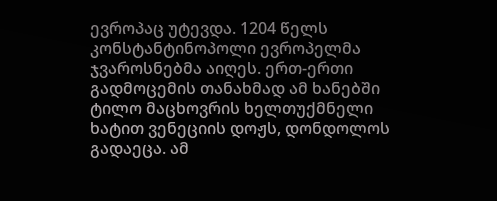ევროპაც უტევდა. 1204 წელს კონსტანტინოპოლი ევროპელმა ჯვაროსნებმა აიღეს. ერთ-ერთი გადმოცემის თანახმად ამ ხანებში ტილო მაცხოვრის ხელთუქმნელი ხატით ვენეციის დოჟს, დონდოლოს გადაეცა. ამ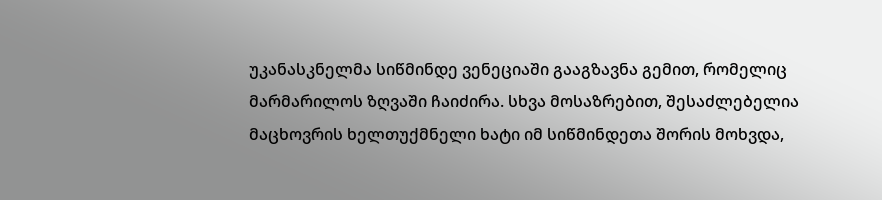უკანასკნელმა სიწმინდე ვენეციაში გააგზავნა გემით, რომელიც მარმარილოს ზღვაში ჩაიძირა. სხვა მოსაზრებით, შესაძლებელია მაცხოვრის ხელთუქმნელი ხატი იმ სიწმინდეთა შორის მოხვდა,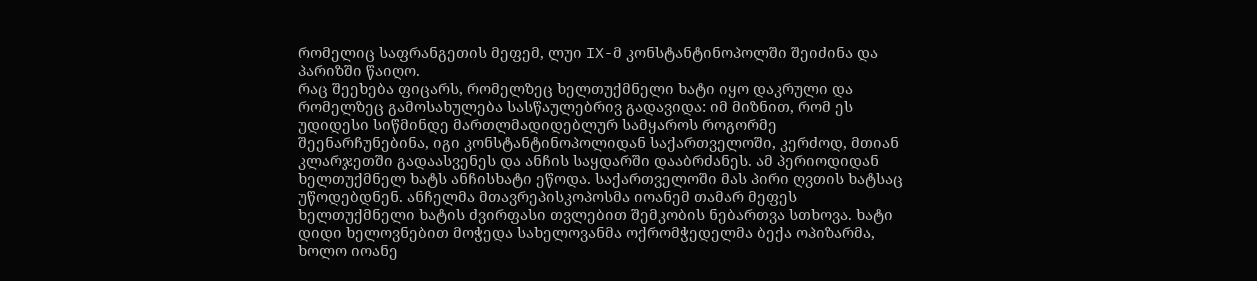რომელიც საფრანგეთის მეფემ, ლუი IX-მ კონსტანტინოპოლში შეიძინა და პარიზში წაიღო.
რაც შეეხება ფიცარს, რომელზეც ხელთუქმნელი ხატი იყო დაკრული და რომელზეც გამოსახულება სასწაულებრივ გადავიდა: იმ მიზნით, რომ ეს უდიდესი სიწმინდე მართლმადიდებლურ სამყაროს როგორმე შეენარჩუნებინა, იგი კონსტანტინოპოლიდან საქართველოში, კერძოდ, მთიან კლარჯეთში გადაასვენეს და ანჩის საყდარში დააბრძანეს. ამ პერიოდიდან ხელთუქმნელ ხატს ანჩისხატი ეწოდა. საქართველოში მას პირი ღვთის ხატსაც უწოდებდნენ. ანჩელმა მთავრეპისკოპოსმა იოანემ თამარ მეფეს ხელთუქმნელი ხატის ძვირფასი თვლებით შემკობის ნებართვა სთხოვა. ხატი დიდი ხელოვნებით მოჭედა სახელოვანმა ოქრომჭედელმა ბექა ოპიზარმა, ხოლო იოანე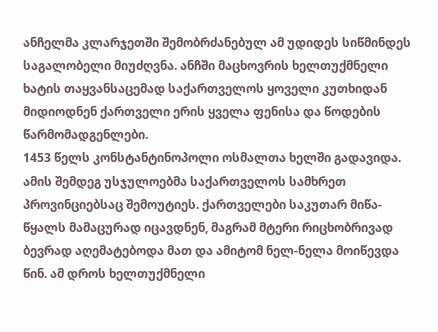ანჩელმა კლარჯეთში შემობრძანებულ ამ უდიდეს სიწმინდეს საგალობელი მიუძღვნა. ანჩში მაცხოვრის ხელთუქმნელი ხატის თაყვანსაცემად საქართველოს ყოველი კუთხიდან მიდიოდნენ ქართველი ერის ყველა ფენისა და წოდების წარმომადგენლები.
1453 წელს კონსტანტინოპოლი ოსმალთა ხელში გადავიდა. ამის შემდეგ უსჯულოებმა საქართველოს სამხრეთ პროვინციებსაც შემოუტიეს. ქართველები საკუთარ მიწა-წყალს მამაცურად იცავდნენ, მაგრამ მტერი რიცხობრივად ბევრად აღემატებოდა მათ და ამიტომ ნელ-ნელა მოიწევდა წინ. ამ დროს ხელთუქმნელი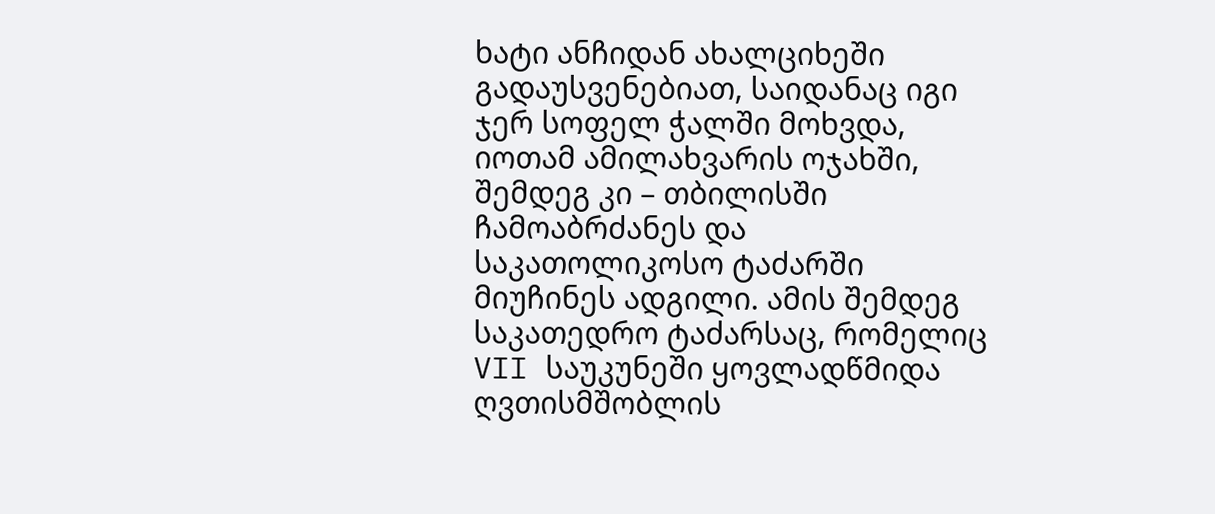ხატი ანჩიდან ახალციხეში გადაუსვენებიათ, საიდანაც იგი ჯერ სოფელ ჭალში მოხვდა, იოთამ ამილახვარის ოჯახში, შემდეგ კი – თბილისში ჩამოაბრძანეს და საკათოლიკოსო ტაძარში მიუჩინეს ადგილი. ამის შემდეგ საკათედრო ტაძარსაც, რომელიც VII საუკუნეში ყოვლადწმიდა ღვთისმშობლის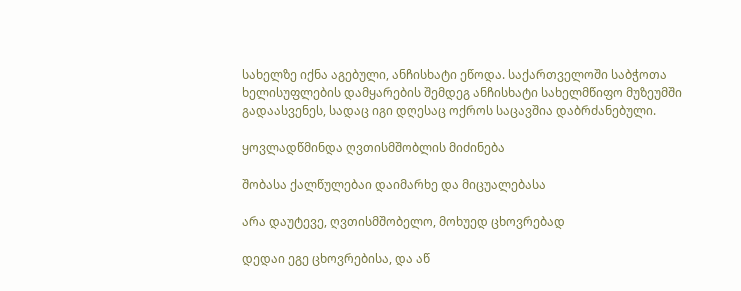სახელზე იქნა აგებული, ანჩისხატი ეწოდა. საქართველოში საბჭოთა ხელისუფლების დამყარების შემდეგ ანჩისხატი სახელმწიფო მუზეუმში გადაასვენეს, სადაც იგი დღესაც ოქროს საცავშია დაბრძანებული.

ყოვლადწმინდა ღვთისმშობლის მიძინება

შობასა ქალწულებაი დაიმარხე და მიცუალებასა

არა დაუტევე, ღვთისმშობელო, მოხუედ ცხოვრებად

დედაი ეგე ცხოვრებისა, და აწ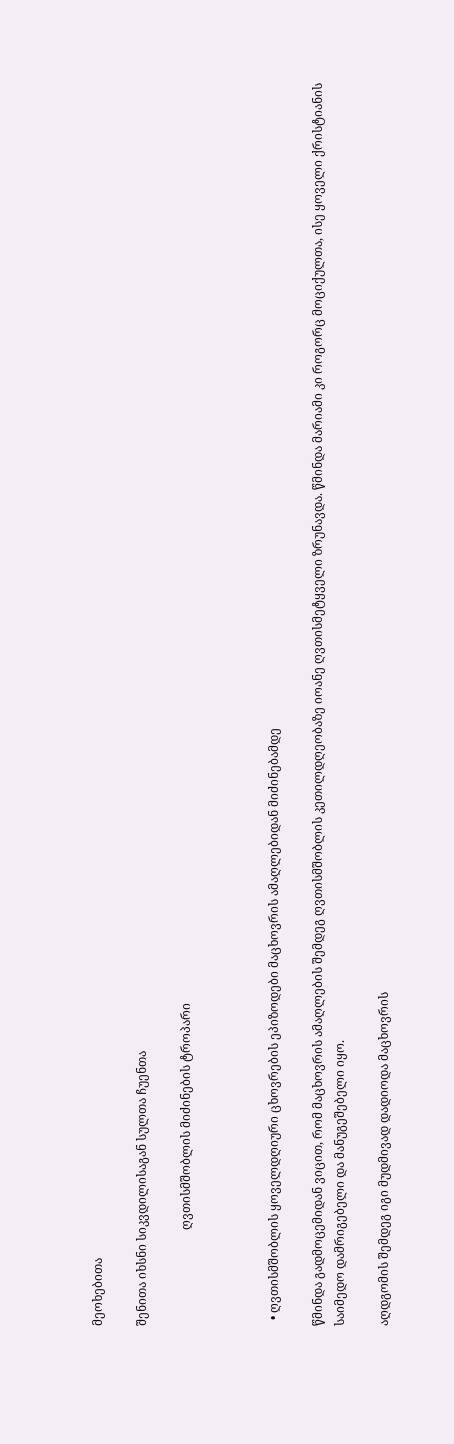მეოხებითა

შენითა იხსნი სიკვდილისაგან სულთა ჩუენთა

                                ღვთისმშობლის მიძინების ტროპარი



  • ღვთისმშობლის ყოველდღიური ცხოვრების ეპიზოდები მაცხოვრის ამაღლებიდან მიძინებამდე

წმინდა გადმოცემიდან ვიცით, რომ მაცხოვრის ამაღლების შემდეგ ღვთისმშობლის კეთილდღეობაზე იოანე ღვთისმეტყველი ზრუნავდა. წმინდა მარიამი კი როგორც მოციქულთა, ისე ყოველი ქრისტიანის საიმედო დამრიგებელი და მანუგეშებელი იყო.

აღდგომის შემდეგ იგი მუდმივად დადიოდა მაცხოვრის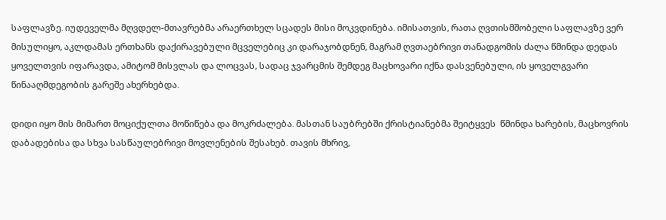საფლავზე. იუდეველმა მღვდელ-მთავრებმა არაერთხელ სცადეს მისი მოკვდინება. იმისათვის, რათა ღვთისმშობელი საფლავზე ვერ მისულიყო, აკლდამას ერთხანს დაქირავებული მცველებიც კი დარაჯობდნენ, მაგრამ ღვთაებრივი თანადგომის ძალა წმინდა დედას ყოველთვის იფარავდა, ამიტომ მისვლას და ლოცვას, სადაც ჯვარცმის შემდეგ მაცხოვარი იქნა დასვენებული, ის ყოველგვარი წინააღმდეგობის გარეშე ახერხებდა.

დიდი იყო მის მიმართ მოციქულთა მოწიწება და მოკრძალება. მასთან საუბრებში ქრისტიანებმა შეიტყვეს  წმინდა ხარების, მაცხოვრის დაბადებისა და სხვა სასწაულებრივი მოვლენების შესახებ. თავის მხრივ,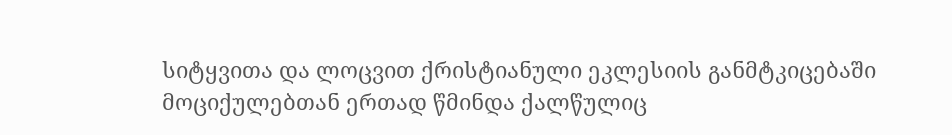სიტყვითა და ლოცვით ქრისტიანული ეკლესიის განმტკიცებაში მოციქულებთან ერთად წმინდა ქალწულიც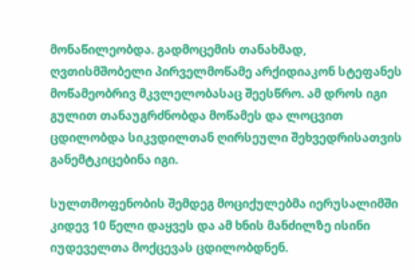მონაწილეობდა. გადმოცემის თანახმად, ღვთისმშობელი პირველმოწამე არქიდიაკონ სტეფანეს მოწამეობრივ მკვლელობასაც შეესწრო. ამ დროს იგი გულით თანაუგრძნობდა მოწამეს და ლოცვით ცდილობდა სიკვდილთან ღირსეული შეხვედრისათვის განემტკიცებინა იგი.

სულთმოფენობის შემდეგ მოციქულებმა იერუსალიმში კიდევ 10 წელი დაყვეს და ამ ხნის მანძილზე ისინი იუდეველთა მოქცევას ცდილობდნენ.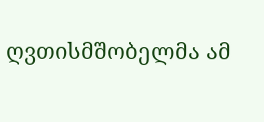ღვთისმშობელმა ამ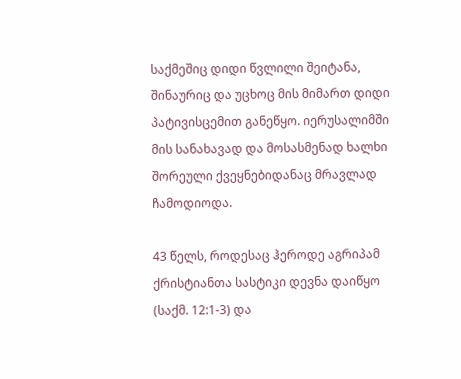საქმეშიც დიდი წვლილი შეიტანა, შინაურიც და უცხოც მის მიმართ დიდი პატივისცემით განეწყო. იერუსალიმში მის სანახავად და მოსასმენად ხალხი შორეული ქვეყნებიდანაც მრავლად ჩამოდიოდა.

43 წელს, როდესაც ჰეროდე აგრიპამ ქრისტიანთა სასტიკი დევნა დაიწყო (საქმ. 12:1-3) და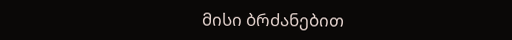მისი ბრძანებით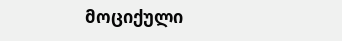მოციქული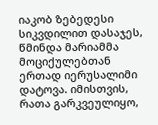იაკობ ზებედესი სიკვდილით დასაჯეს, წმინდა მარიამმა მოციქულებთან ერთად იერუსალიმი დატოვა. იმისთვის, რათა გარკვეულიყო,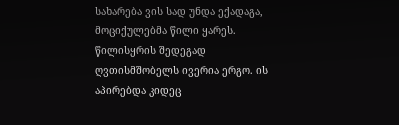სახარება ვის სად უნდა ექადაგა, მოციქულებმა წილი ყარეს. წილისყრის შედეგად ღვთისმშობელს ივერია ერგო. ის აპირებდა კიდეც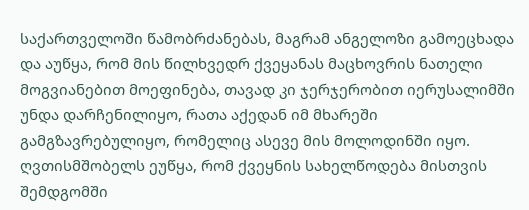საქართველოში წამობრძანებას, მაგრამ ანგელოზი გამოეცხადა და აუწყა, რომ მის წილხვედრ ქვეყანას მაცხოვრის ნათელი მოგვიანებით მოეფინება, თავად კი ჯერჯერობით იერუსალიმში უნდა დარჩენილიყო, რათა აქედან იმ მხარეში გამგზავრებულიყო, რომელიც ასევე მის მოლოდინში იყო. ღვთისმშობელს ეუწყა, რომ ქვეყნის სახელწოდება მისთვის შემდგომში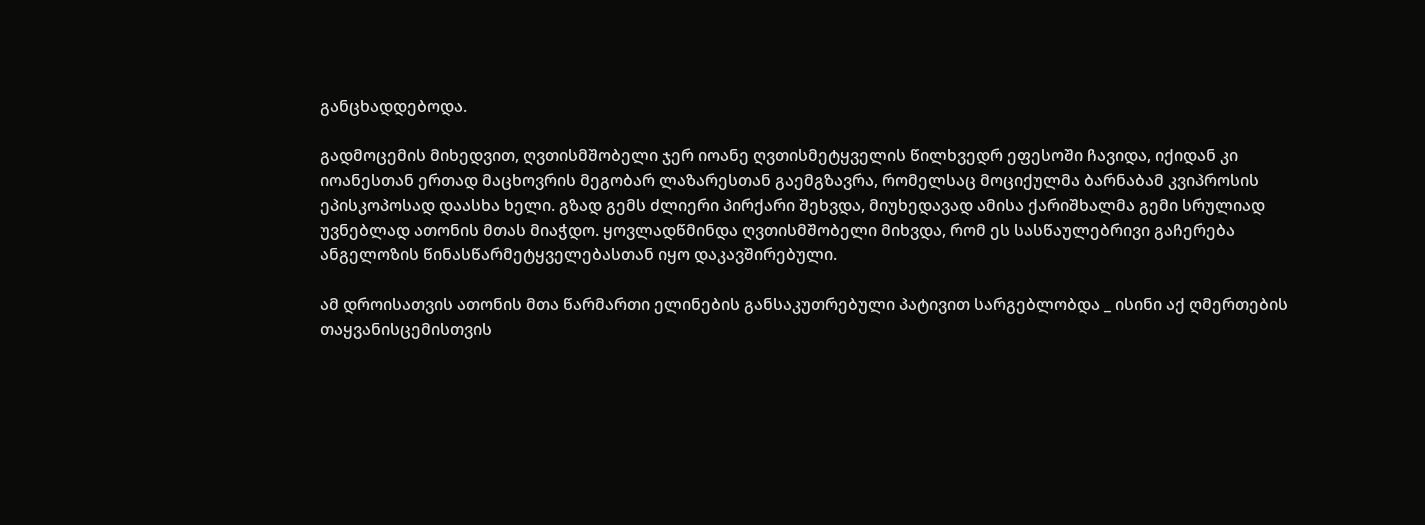განცხადდებოდა.

გადმოცემის მიხედვით, ღვთისმშობელი ჯერ იოანე ღვთისმეტყველის წილხვედრ ეფესოში ჩავიდა, იქიდან კი იოანესთან ერთად მაცხოვრის მეგობარ ლაზარესთან გაემგზავრა, რომელსაც მოციქულმა ბარნაბამ კვიპროსის ეპისკოპოსად დაასხა ხელი. გზად გემს ძლიერი პირქარი შეხვდა, მიუხედავად ამისა ქარიშხალმა გემი სრულიად უვნებლად ათონის მთას მიაჭდო. ყოვლადწმინდა ღვთისმშობელი მიხვდა, რომ ეს სასწაულებრივი გაჩერება ანგელოზის წინასწარმეტყველებასთან იყო დაკავშირებული.

ამ დროისათვის ათონის მთა წარმართი ელინების განსაკუთრებული პატივით სარგებლობდა _ ისინი აქ ღმერთების თაყვანისცემისთვის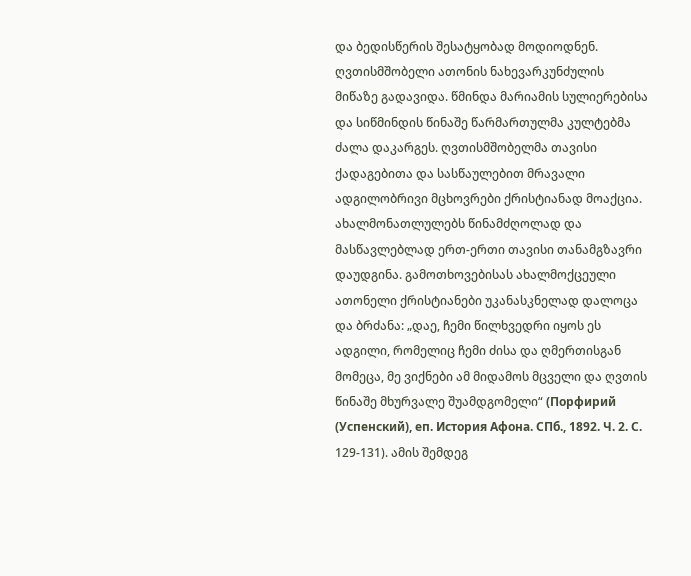და ბედისწერის შესატყობად მოდიოდნენ. ღვთისმშობელი ათონის ნახევარკუნძულის მიწაზე გადავიდა. წმინდა მარიამის სულიერებისა და სიწმინდის წინაშე წარმართულმა კულტებმა ძალა დაკარგეს. ღვთისმშობელმა თავისი ქადაგებითა და სასწაულებით მრავალი ადგილობრივი მცხოვრები ქრისტიანად მოაქცია. ახალმონათლულებს წინამძღოლად და მასწავლებლად ერთ-ერთი თავისი თანამგზავრი დაუდგინა. გამოთხოვებისას ახალმოქცეული  ათონელი ქრისტიანები უკანასკნელად დალოცა და ბრძანა: „დაე, ჩემი წილხვედრი იყოს ეს ადგილი, რომელიც ჩემი ძისა და ღმერთისგან მომეცა, მე ვიქნები ამ მიდამოს მცველი და ღვთის წინაშე მხურვალე შუამდგომელი“ (Порфирий (Успенский), еп. История Афона. СПб., 1892. Ч. 2. С. 129-131). ამის შემდეგ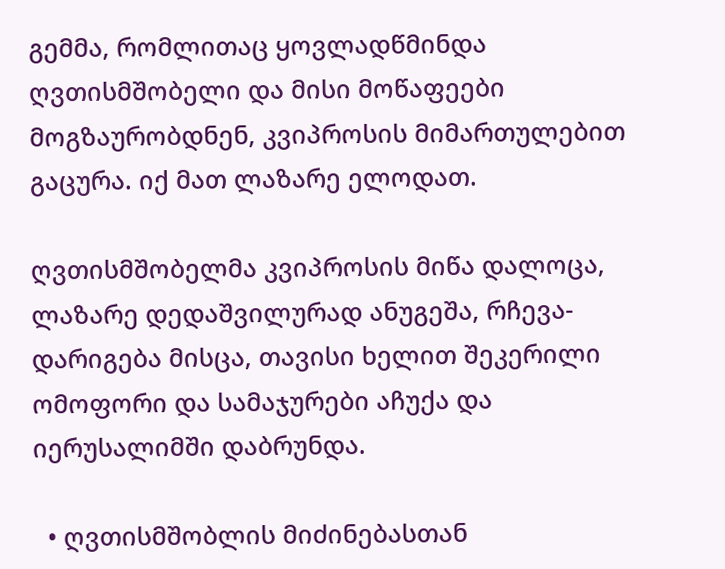გემმა, რომლითაც ყოვლადწმინდა ღვთისმშობელი და მისი მოწაფეები მოგზაურობდნენ, კვიპროსის მიმართულებით გაცურა. იქ მათ ლაზარე ელოდათ.

ღვთისმშობელმა კვიპროსის მიწა დალოცა, ლაზარე დედაშვილურად ანუგეშა, რჩევა-დარიგება მისცა, თავისი ხელით შეკერილი ომოფორი და სამაჯურები აჩუქა და იერუსალიმში დაბრუნდა.

  • ღვთისმშობლის მიძინებასთან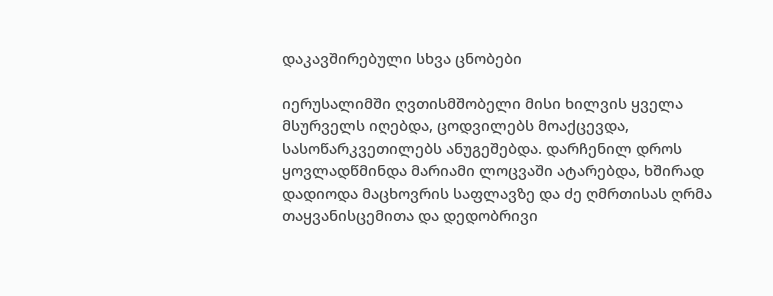დაკავშირებული სხვა ცნობები

იერუსალიმში ღვთისმშობელი მისი ხილვის ყველა მსურველს იღებდა, ცოდვილებს მოაქცევდა, სასოწარკვეთილებს ანუგეშებდა. დარჩენილ დროს ყოვლადწმინდა მარიამი ლოცვაში ატარებდა, ხშირად დადიოდა მაცხოვრის საფლავზე და ძე ღმრთისას ღრმა თაყვანისცემითა და დედობრივი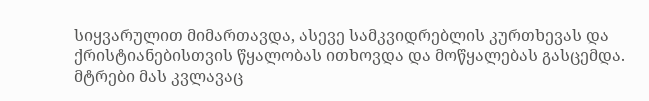სიყვარულით მიმართავდა, ასევე სამკვიდრებლის კურთხევას და ქრისტიანებისთვის წყალობას ითხოვდა და მოწყალებას გასცემდა. მტრები მას კვლავაც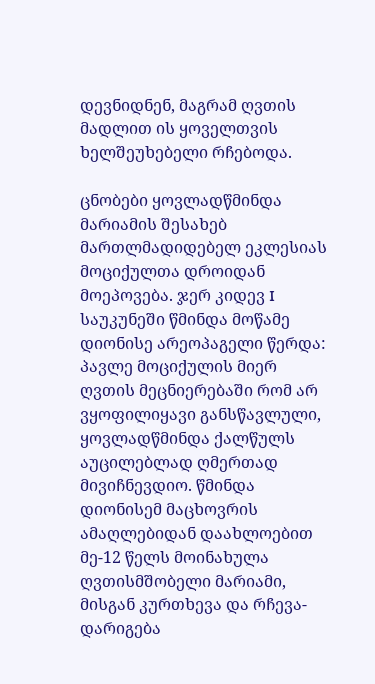დევნიდნენ, მაგრამ ღვთის მადლით ის ყოველთვის ხელშეუხებელი რჩებოდა.

ცნობები ყოვლადწმინდა მარიამის შესახებ მართლმადიდებელ ეკლესიას მოციქულთა დროიდან მოეპოვება. ჯერ კიდევ I საუკუნეში წმინდა მოწამე დიონისე არეოპაგელი წერდა: პავლე მოციქულის მიერ ღვთის მეცნიერებაში რომ არ ვყოფილიყავი განსწავლული, ყოვლადწმინდა ქალწულს აუცილებლად ღმერთად მივიჩნევდიო. წმინდა დიონისემ მაცხოვრის ამაღლებიდან დაახლოებით მე-12 წელს მოინახულა ღვთისმშობელი მარიამი, მისგან კურთხევა და რჩევა-დარიგება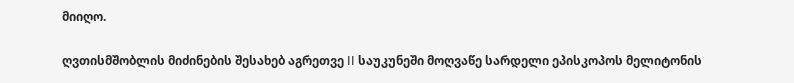მიიღო.

ღვთისმშობლის მიძინების შესახებ აგრეთვე II საუკუნეში მოღვაწე სარდელი ეპისკოპოს მელიტონის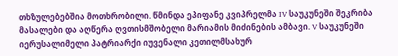თხზულებებშია მოთხრობილი. წმინდა ეპიფანე კვიპრელმა IV საუკუნეში შეკრიბა მასალები და აღწერა ღვთისმშობელი მარიამის მიძინების ამბავი. V საუკუნეში იერუსალიმელი პატრიარქი იუვენალი კეთილმსახურ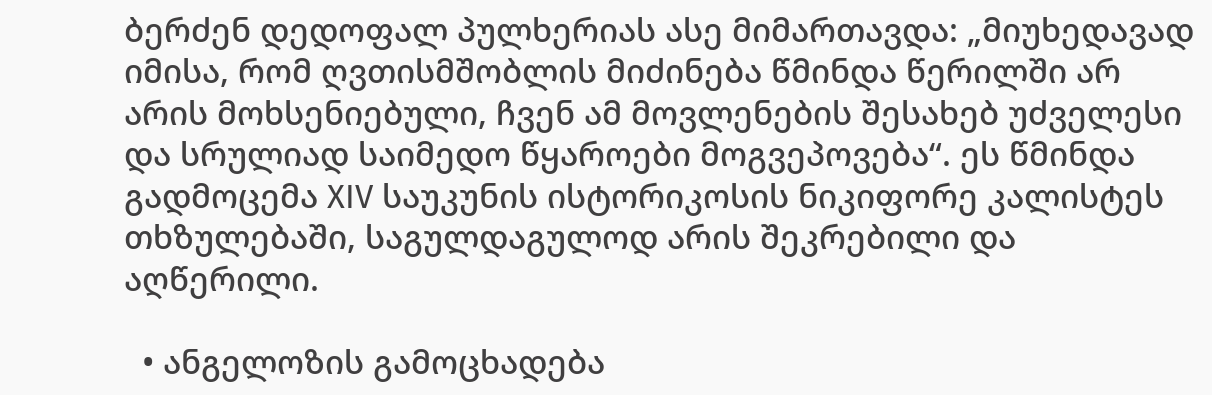ბერძენ დედოფალ პულხერიას ასე მიმართავდა: „მიუხედავად იმისა, რომ ღვთისმშობლის მიძინება წმინდა წერილში არ არის მოხსენიებული, ჩვენ ამ მოვლენების შესახებ უძველესი და სრულიად საიმედო წყაროები მოგვეპოვება“. ეს წმინდა გადმოცემა XIV საუკუნის ისტორიკოსის ნიკიფორე კალისტეს თხზულებაში, საგულდაგულოდ არის შეკრებილი და აღწერილი.

  • ანგელოზის გამოცხადება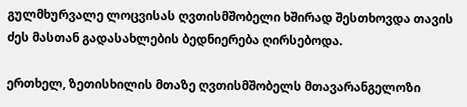გულმხურვალე ლოცვისას ღვთისმშობელი ხშირად შესთხოვდა თავის ძეს მასთან გადასახლების ბედნიერება ღირსებოდა.

ერთხელ, ზეთისხილის მთაზე ღვთისმშობელს მთავარანგელოზი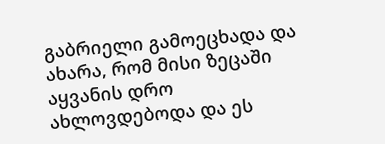გაბრიელი გამოეცხადა და ახარა, რომ მისი ზეცაში აყვანის დრო ახლოვდებოდა და ეს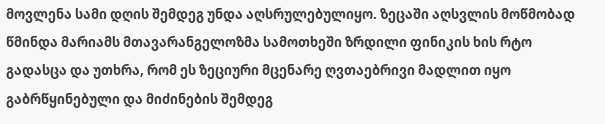მოვლენა სამი დღის შემდეგ უნდა აღსრულებულიყო. ზეცაში აღსვლის მოწმობად წმინდა მარიამს მთავარანგელოზმა სამოთხეში ზრდილი ფინიკის ხის რტო გადასცა და უთხრა, რომ ეს ზეციური მცენარე ღვთაებრივი მადლით იყო გაბრწყინებული და მიძინების შემდეგ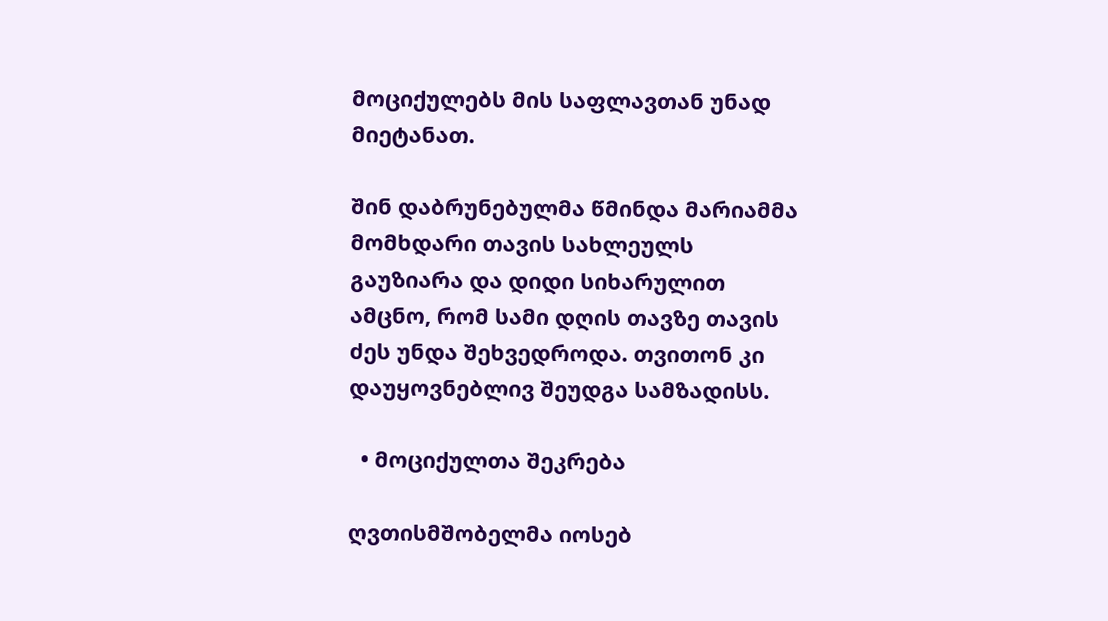მოციქულებს მის საფლავთან უნად მიეტანათ.

შინ დაბრუნებულმა წმინდა მარიამმა მომხდარი თავის სახლეულს გაუზიარა და დიდი სიხარულით ამცნო, რომ სამი დღის თავზე თავის ძეს უნდა შეხვედროდა. თვითონ კი დაუყოვნებლივ შეუდგა სამზადისს.

  • მოციქულთა შეკრება

ღვთისმშობელმა იოსებ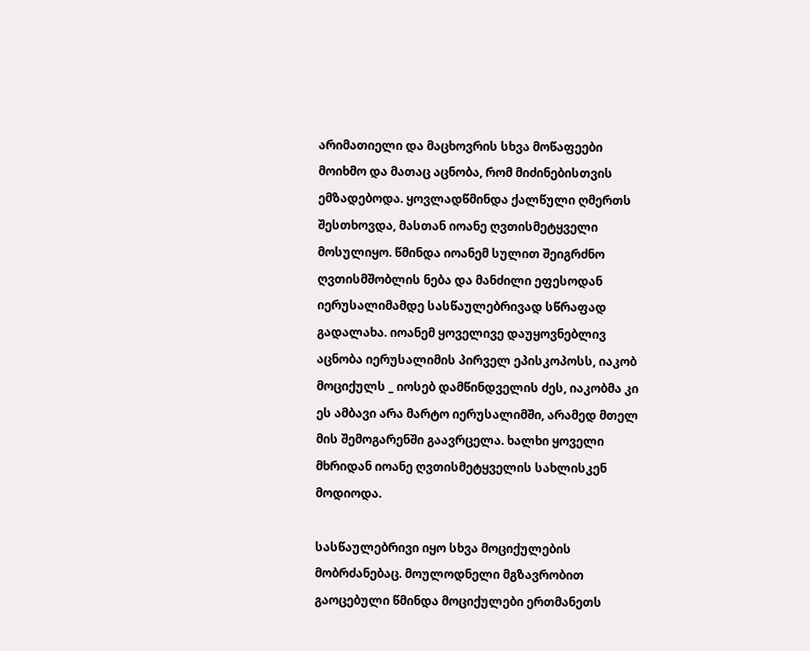არიმათიელი და მაცხოვრის სხვა მოწაფეები მოიხმო და მათაც აცნობა, რომ მიძინებისთვის ემზადებოდა. ყოვლადწმინდა ქალწული ღმერთს შესთხოვდა, მასთან იოანე ღვთისმეტყველი მოსულიყო. წმინდა იოანემ სულით შეიგრძნო ღვთისმშობლის ნება და მანძილი ეფესოდან იერუსალიმამდე სასწაულებრივად სწრაფად გადალახა. იოანემ ყოველივე დაუყოვნებლივ აცნობა იერუსალიმის პირველ ეპისკოპოსს, იაკობ მოციქულს _ იოსებ დამწინდველის ძეს, იაკობმა კი ეს ამბავი არა მარტო იერუსალიმში, არამედ მთელ მის შემოგარენში გაავრცელა. ხალხი ყოველი მხრიდან იოანე ღვთისმეტყველის სახლისკენ მოდიოდა.

სასწაულებრივი იყო სხვა მოციქულების მობრძანებაც. მოულოდნელი მგზავრობით გაოცებული წმინდა მოციქულები ერთმანეთს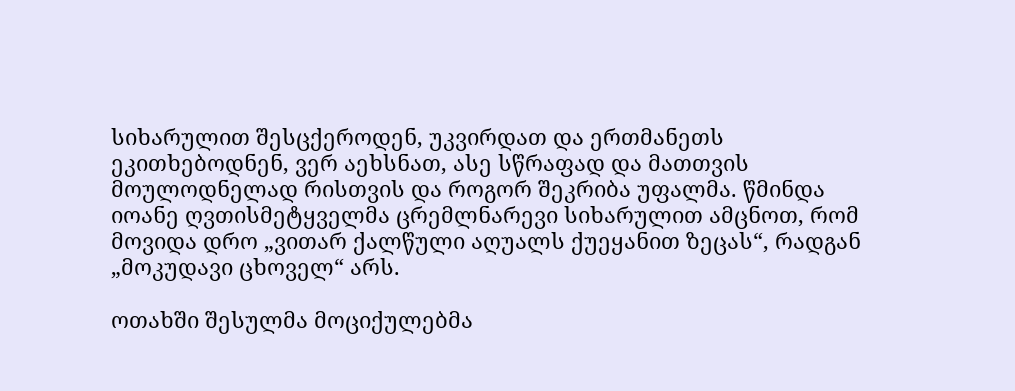სიხარულით შესცქეროდენ, უკვირდათ და ერთმანეთს ეკითხებოდნენ, ვერ აეხსნათ, ასე სწრაფად და მათთვის მოულოდნელად რისთვის და როგორ შეკრიბა უფალმა. წმინდა იოანე ღვთისმეტყველმა ცრემლნარევი სიხარულით ამცნოთ, რომ მოვიდა დრო „ვითარ ქალწული აღუალს ქუეყანით ზეცას“, რადგან „მოკუდავი ცხოველ“ არს.

ოთახში შესულმა მოციქულებმა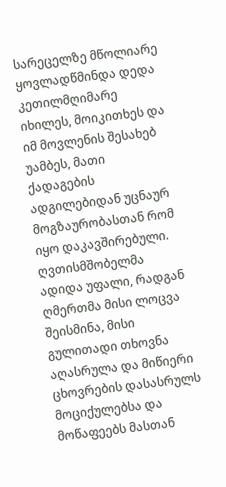სარეცელზე მწოლიარე ყოვლადწმინდა დედა კეთილმღიმარე იხილეს, მოიკითხეს და იმ მოვლენის შესახებ უამბეს, მათი ქადაგების ადგილებიდან უცნაურ მოგზაურობასთან რომ იყო დაკავშირებული. ღვთისმშობელმა ადიდა უფალი, რადგან ღმერთმა მისი ლოცვა შეისმინა, მისი გულითადი თხოვნა აღასრულა და მიწიერი ცხოვრების დასასრულს მოციქულებსა და მოწაფეებს მასთან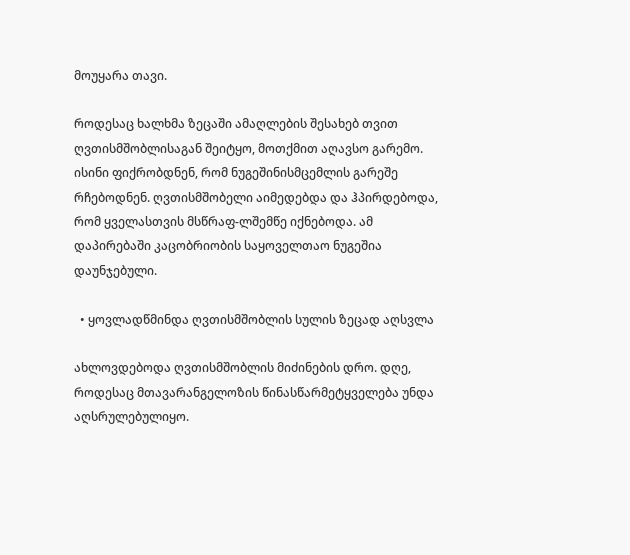მოუყარა თავი.

როდესაც ხალხმა ზეცაში ამაღლების შესახებ თვით ღვთისმშობლისაგან შეიტყო, მოთქმით აღავსო გარემო. ისინი ფიქრობდნენ, რომ ნუგეშინისმცემლის გარეშე რჩებოდნენ. ღვთისმშობელი აიმედებდა და ჰპირდებოდა, რომ ყველასთვის მსწრაფ-ლშემწე იქნებოდა. ამ დაპირებაში კაცობრიობის საყოველთაო ნუგეშია დაუნჯებული.

  • ყოვლადწმინდა ღვთისმშობლის სულის ზეცად აღსვლა

ახლოვდებოდა ღვთისმშობლის მიძინების დრო. დღე, როდესაც მთავარანგელოზის წინასწარმეტყველება უნდა აღსრულებულიყო.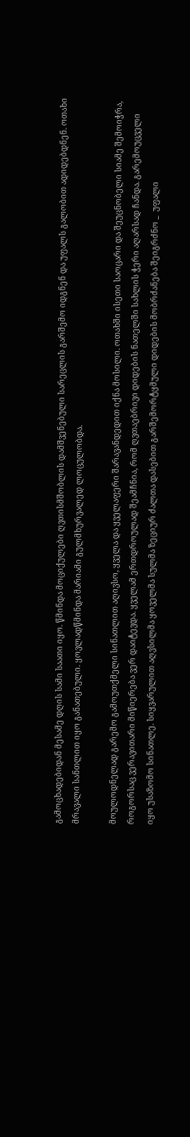გამოცხადებიდან მესამე დღის სამი საათი იყო. წმინდა მოციქულები ღვთისმშობლის დამშვენებული სარეცლის გარშემო იდგნენ და უფალს გალობით ადიდებდნენ. ოთახი მრავალი სანთლით იყო განათებული. ყოვლადწმინდა მარიამი გულმხურვალედ ლოცულობდა.

მოულოდნელად გარემო გამოუთქმელი სინათლით აღივსო, ყველა და ყველაფერი შარავანდედით იქნა მოსილი. ოთახში ისეთი საოცარი და შეუცნობელი სიამე შემოიჭრა, როგორსაც ვერავითარი მიწიერება ვერ დაიტევდა. ყველამ ერთდროულად შეამჩნია, რომ ღვთაებრივი დიდების ნათელში სახლის ჭერი აღარსად ჩანდა. გარემოუცველი იყო უსაზომო სინათლე. სიყვარულით აღვსილმა ყოველმა სულმა ზეციურ ძალთა დასებით გარშემორტყმული დიდების მობრძანება შეიგრძნო _  უფალი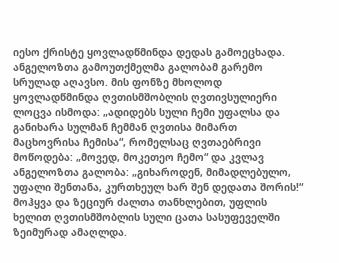იესო ქრისტე ყოვლადწმინდა დედას გამოეცხადა. ანგელოზთა გამოუთქმელმა გალობამ გარემო სრულად აღავსო. მის ფონზე მხოლოდ ყოვლადწმინდა ღვთისმშობლის ღვთივსულიერი ლოცვა ისმოდა: „ადიდებს სული ჩემი უფალსა და განიხარა სულმან ჩემმან ღვთისა მიმართ მაცხოვრისა ჩემისა“, რომელსაც ღვთაებრივი მოწოდება: „მოვედ, მოკეთეო ჩემო“ და კვლავ ანგელოზთა გალობა: „გიხაროდენ, მიმადლებულო, უფალი შენთანა, კურთხეულ ხარ შენ დედათა შორის!“ მოჰყვა და ზეციურ ძალთა თანხლებით, უფლის ხელით ღვთისმშობლის სული ცათა სასუფეველში ზეიმურად ამაღლდა.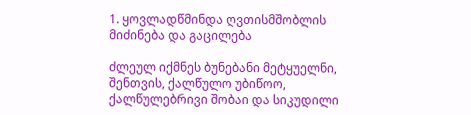1. ყოვლადწმინდა ღვთისმშობლის მიძინება და გაცილება

ძლეულ იქმნეს ბუნებანი მეტყუელნი, შენთვის, ქალწულო უბიწოო, ქალწულებრივი შობაი და სიკუდილი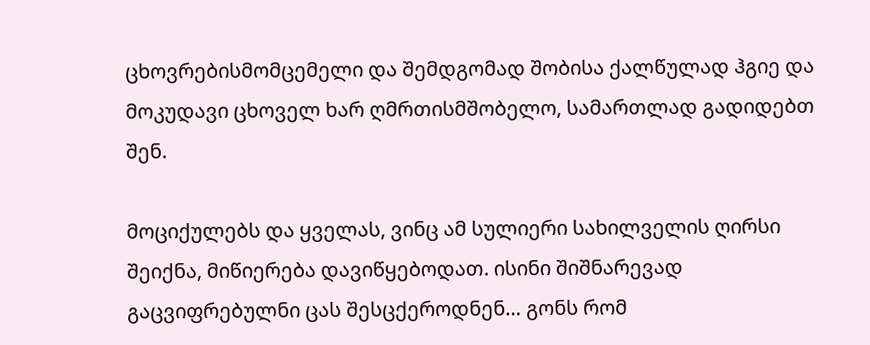ცხოვრებისმომცემელი და შემდგომად შობისა ქალწულად ჰგიე და მოკუდავი ცხოველ ხარ ღმრთისმშობელო, სამართლად გადიდებთ შენ.

მოციქულებს და ყველას, ვინც ამ სულიერი სახილველის ღირსი შეიქნა, მიწიერება დავიწყებოდათ. ისინი შიშნარევად გაცვიფრებულნი ცას შესცქეროდნენ… გონს რომ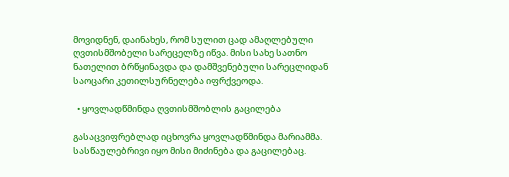მოვიდნენ, დაინახეს, რომ სულით ცად ამაღლებული ღვთისმშობელი სარეცელზე იწვა. მისი სახე სათნო ნათელით ბრწყინავდა და დამშვენებული სარეცლიდან საოცარი კეთილსურნელება იფრქვეოდა.

  • ყოვლადწმინდა ღვთისმშობლის გაცილება

გასაცვიფრებლად იცხოვრა ყოვლადწმინდა მარიამმა. სასწაულებრივი იყო მისი მიძინება და გაცილებაც.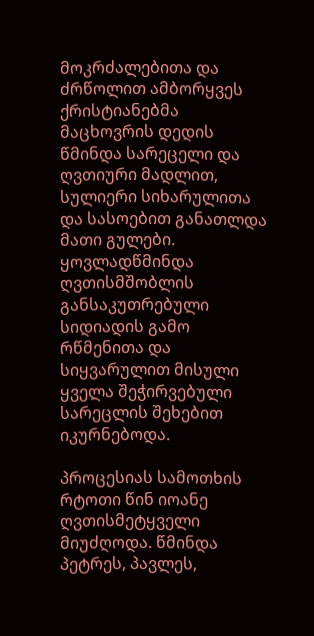მოკრძალებითა და ძრწოლით ამბორყვეს ქრისტიანებმა მაცხოვრის დედის წმინდა სარეცელი და ღვთიური მადლით, სულიერი სიხარულითა და სასოებით განათლდა მათი გულები. ყოვლადწმინდა ღვთისმშობლის განსაკუთრებული სიდიადის გამო რწმენითა და სიყვარულით მისული ყველა შეჭირვებული სარეცლის შეხებით იკურნებოდა.

პროცესიას სამოთხის რტოთი წინ იოანე ღვთისმეტყველი მიუძღოდა. წმინდა პეტრეს, პავლეს,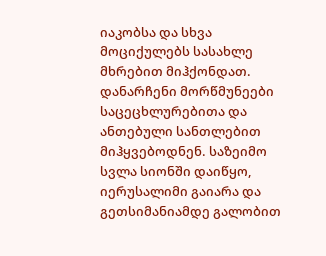იაკობსა და სხვა მოციქულებს სასახლე მხრებით მიჰქონდათ. დანარჩენი მორწმუნეები საცეცხლურებითა და ანთებული სანთლებით მიჰყვებოდნენ. საზეიმო სვლა სიონში დაიწყო, იერუსალიმი გაიარა და გეთსიმანიამდე გალობით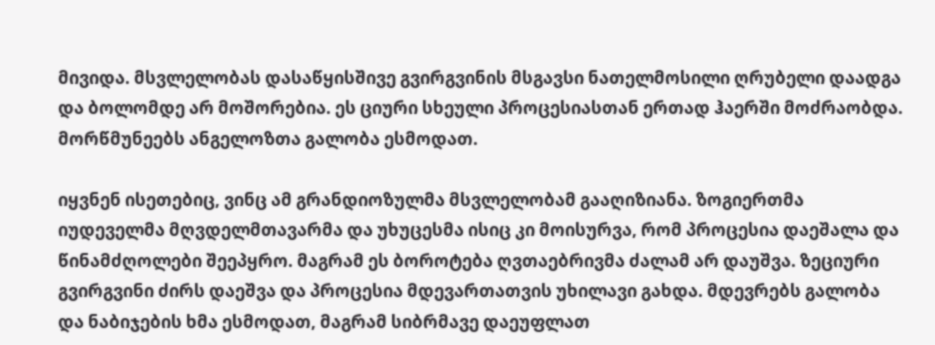მივიდა. მსვლელობას დასაწყისშივე გვირგვინის მსგავსი ნათელმოსილი ღრუბელი დაადგა და ბოლომდე არ მოშორებია. ეს ციური სხეული პროცესიასთან ერთად ჰაერში მოძრაობდა. მორწმუნეებს ანგელოზთა გალობა ესმოდათ.

იყვნენ ისეთებიც, ვინც ამ გრანდიოზულმა მსვლელობამ გააღიზიანა. ზოგიერთმა იუდეველმა მღვდელმთავარმა და უხუცესმა ისიც კი მოისურვა, რომ პროცესია დაეშალა და წინამძღოლები შეეპყრო. მაგრამ ეს ბოროტება ღვთაებრივმა ძალამ არ დაუშვა. ზეციური გვირგვინი ძირს დაეშვა და პროცესია მდევართათვის უხილავი გახდა. მდევრებს გალობა და ნაბიჯების ხმა ესმოდათ, მაგრამ სიბრმავე დაეუფლათ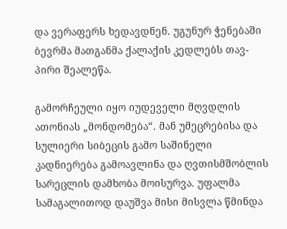და ვერაფერს ხედავდნენ. უგუნურ ჭენებაში ბევრმა მათგანმა ქალაქის კედლებს თავ-პირი შეალეწა.

გამორჩეული იყო იუდეველი მღვდლის ათონიას „მონდომება“. მან უმეცრებისა და სულიერი სიბეცის გამო საშინელი კადნიერება გამოავლინა და ღვთისმშობლის სარეცლის დამხობა მოისურვა. უფალმა სამაგალითოდ დაუშვა მისი მისვლა წმინდა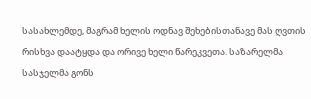სასახლემდე, მაგრამ ხელის ოდნავ შეხებისთანავე მას ღვთის რისხვა დაატყდა და ორივე ხელი წარეკვეთა. საზარელმა სასჯელმა გონს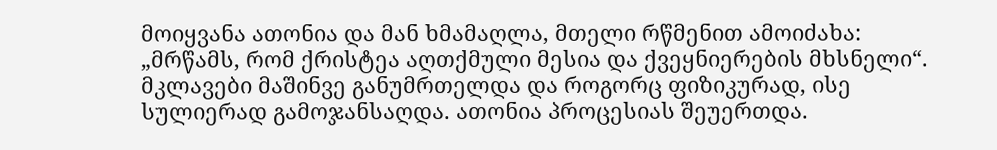მოიყვანა ათონია და მან ხმამაღლა, მთელი რწმენით ამოიძახა: „მრწამს, რომ ქრისტეა აღთქმული მესია და ქვეყნიერების მხსნელი“. მკლავები მაშინვე განუმრთელდა და როგორც ფიზიკურად, ისე სულიერად გამოჯანსაღდა. ათონია პროცესიას შეუერთდა.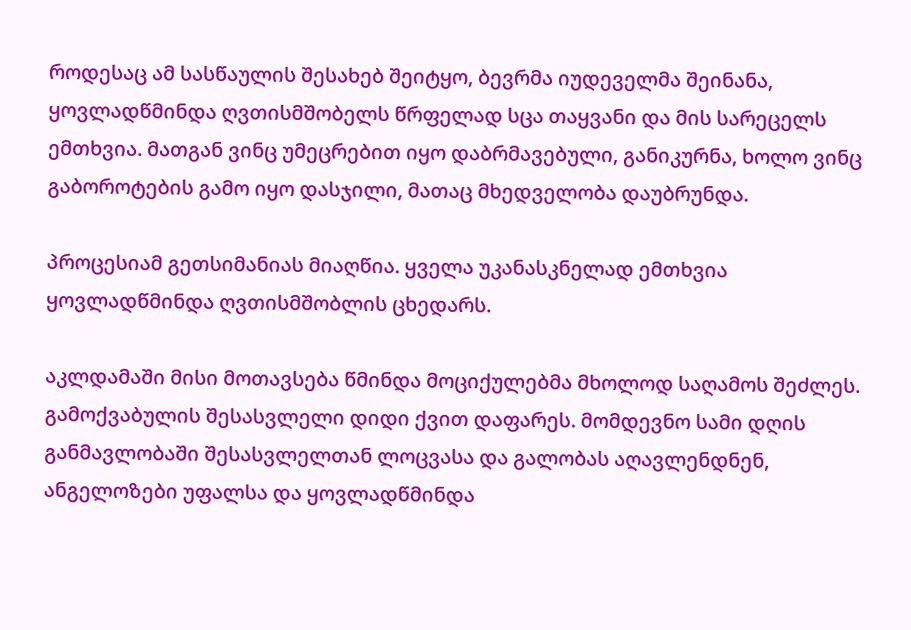როდესაც ამ სასწაულის შესახებ შეიტყო, ბევრმა იუდეველმა შეინანა, ყოვლადწმინდა ღვთისმშობელს წრფელად სცა თაყვანი და მის სარეცელს ემთხვია. მათგან ვინც უმეცრებით იყო დაბრმავებული, განიკურნა, ხოლო ვინც გაბოროტების გამო იყო დასჯილი, მათაც მხედველობა დაუბრუნდა.

პროცესიამ გეთსიმანიას მიაღწია. ყველა უკანასკნელად ემთხვია ყოვლადწმინდა ღვთისმშობლის ცხედარს.

აკლდამაში მისი მოთავსება წმინდა მოციქულებმა მხოლოდ საღამოს შეძლეს. გამოქვაბულის შესასვლელი დიდი ქვით დაფარეს. მომდევნო სამი დღის განმავლობაში შესასვლელთან ლოცვასა და გალობას აღავლენდნენ, ანგელოზები უფალსა და ყოვლადწმინდა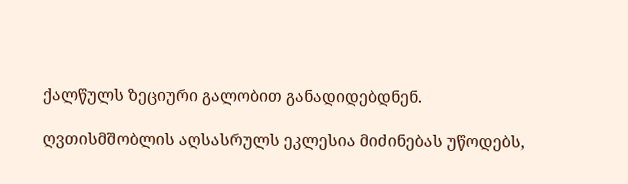ქალწულს ზეციური გალობით განადიდებდნენ.

ღვთისმშობლის აღსასრულს ეკლესია მიძინებას უწოდებს,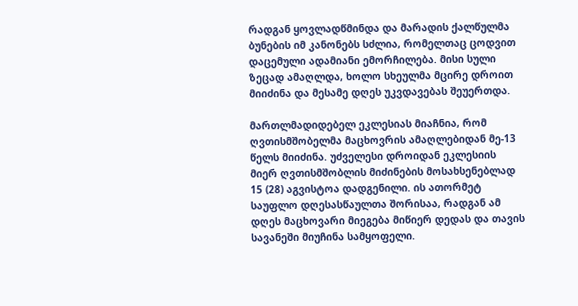რადგან ყოვლადწმინდა და მარადის ქალწულმა ბუნების იმ კანონებს სძლია, რომელთაც ცოდვით დაცემული ადამიანი ემორჩილება. მისი სული ზეცად ამაღლდა, ხოლო სხეულმა მცირე დროით მიიძინა და მესამე დღეს უკვდავებას შეუერთდა.

მართლმადიდებელ ეკლესიას მიაჩნია, რომ ღვთისმშობელმა მაცხოვრის ამაღლებიდან მე-13 წელს მიიძინა. უძველესი დროიდან ეკლესიის მიერ ღვთისმშობლის მიძინების მოსახსენებლად 15 (28) აგვისტოა დადგენილი. ის ათორმეტ საუფლო დღესასწაულთა შორისაა, რადგან ამ დღეს მაცხოვარი მიეგება მიწიერ დედას და თავის სავანეში მიუჩინა სამყოფელი.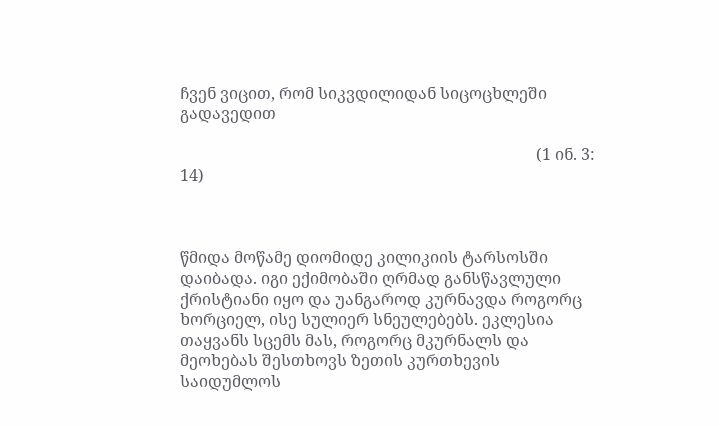ჩვენ ვიცით, რომ სიკვდილიდან სიცოცხლეში გადავედით

                                                                                         (1 ინ. 3: 14)



წმიდა მოწამე დიომიდე კილიკიის ტარსოსში დაიბადა. იგი ექიმობაში ღრმად განსწავლული ქრისტიანი იყო და უანგაროდ კურნავდა როგორც ხორციელ, ისე სულიერ სნეულებებს. ეკლესია თაყვანს სცემს მას, როგორც მკურნალს და მეოხებას შესთხოვს ზეთის კურთხევის საიდუმლოს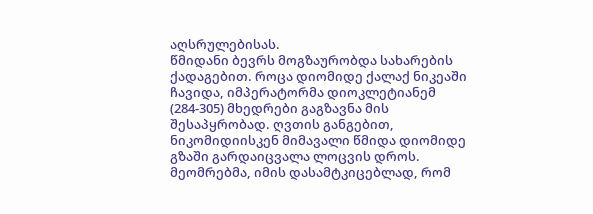აღსრულებისას.
წმიდანი ბევრს მოგზაურობდა სახარების ქადაგებით. როცა დიომიდე ქალაქ ნიკეაში ჩავიდა, იმპერატორმა დიოკლეტიანემ (284-305) მხედრები გაგზავნა მის შესაპყრობად. ღვთის განგებით, ნიკომიდიისკენ მიმავალი წმიდა დიომიდე გზაში გარდაიცვალა ლოცვის დროს. მეომრებმა, იმის დასამტკიცებლად, რომ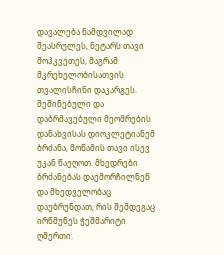დავალება ნამდვილად შეასრულეს, ნეტარს თავი მოჰკვეთეს, მაგრამ მკრეხელობისათვის თვალისჩინი დაკარგეს. შეშინებული და დაბრმავებული მეომრების დანახვისას დიოკლეტიანემ ბრძანა, მოწამის თავი ისევ უკან წაეღოთ. მხედრები ბრძანებას დაემორჩილნენ და მხედველობაც დაუბრუნდათ, რის შემდეგაც ირწმუნეს ჭეშმარიტი ღმერთი.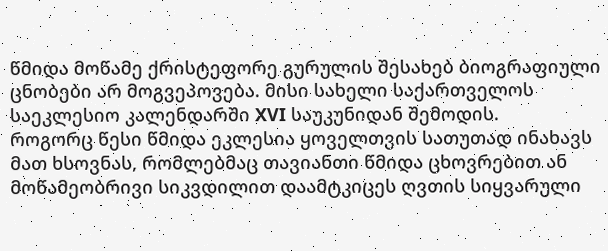წმიდა მოწამე ქრისტეფორე გურულის შესახებ ბიოგრაფიული ცნობები არ მოგვეპოვება. მისი სახელი საქართველოს საეკლესიო კალენდარში XVI საუკუნიდან შემოდის.
როგორც წესი წმიდა ეკლესია ყოველთვის სათუთად ინახავს მათ ხსოვნას, რომლებმაც თავიანთი წმიდა ცხოვრებით ან მოწამეობრივი სიკვდილით დაამტკიცეს ღვთის სიყვარული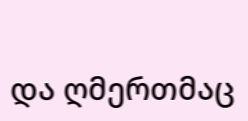და ღმერთმაც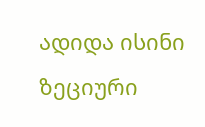ადიდა ისინი ზეციური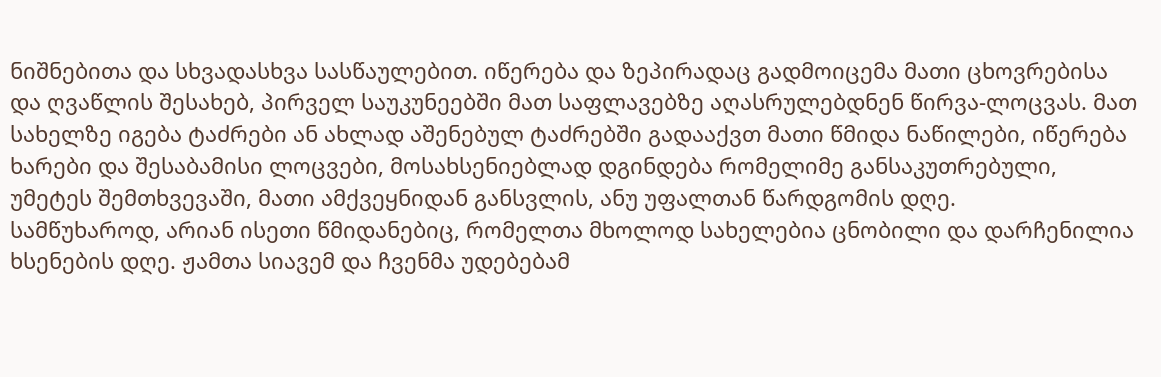ნიშნებითა და სხვადასხვა სასწაულებით. იწერება და ზეპირადაც გადმოიცემა მათი ცხოვრებისა და ღვაწლის შესახებ, პირველ საუკუნეებში მათ საფლავებზე აღასრულებდნენ წირვა-ლოცვას. მათ სახელზე იგება ტაძრები ან ახლად აშენებულ ტაძრებში გადააქვთ მათი წმიდა ნაწილები, იწერება ხარები და შესაბამისი ლოცვები, მოსახსენიებლად დგინდება რომელიმე განსაკუთრებული, უმეტეს შემთხვევაში, მათი ამქვეყნიდან განსვლის, ანუ უფალთან წარდგომის დღე.
სამწუხაროდ, არიან ისეთი წმიდანებიც, რომელთა მხოლოდ სახელებია ცნობილი და დარჩენილია ხსენების დღე. ჟამთა სიავემ და ჩვენმა უდებებამ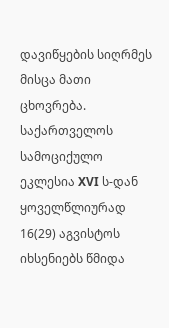დავიწყების სიღრმეს მისცა მათი ცხოვრება.
საქართველოს სამოციქულო ეკლესია XVI ს-დან ყოველწლიურად 16(29) აგვისტოს იხსენიებს წმიდა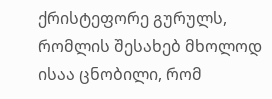ქრისტეფორე გურულს, რომლის შესახებ მხოლოდ ისაა ცნობილი, რომ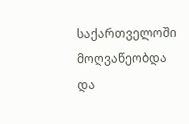საქართველოში მოღვაწეობდა და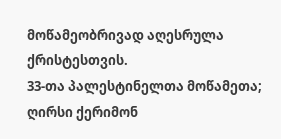მოწამეობრივად აღესრულა ქრისტესთვის.
33-თა პალესტინელთა მოწამეთა;
ღირსი ქერიმონ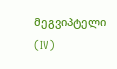მეგვიპტელი (IV)